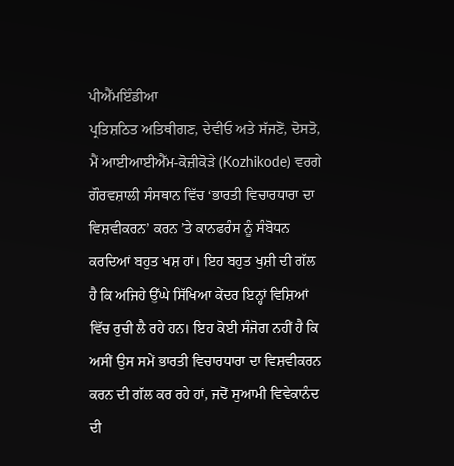ਪੀਐੱਮਇੰਡੀਆ
ਪ੍ਰਤਿਸ਼ਠਿਤ ਅਤਿਥੀਗਣ, ਦੇਵੀਓ ਅਤੇ ਸੱਜਣੋਂ, ਦੋਸਤੋ, ਮੈਂ ਆਈਆਈਐੱਮ-ਕੋਜ਼ੀਕੋੜੇ (Kozhikode) ਵਰਗੇ ਗੌਰਵਸ਼ਾਲੀ ਸੰਸਥਾਨ ਵਿੱਚ ‘ਭਾਰਤੀ ਵਿਚਾਰਧਾਰਾ ਦਾ ਵਿਸ਼ਵੀਕਰਨ’ ਕਰਨ ’ਤੇ ਕਾਨਫਰੰਸ ਨੂੰ ਸੰਬੋਧਨ ਕਰਦਿਆਂ ਬਹੁਤ ਖਸ਼ ਹਾਂ। ਇਹ ਬਹੁਤ ਖੁਸ਼ੀ ਦੀ ਗੱਲ ਹੈ ਕਿ ਅਜਿਹੇ ਉੱਘੇ ਸਿੱਖਿਆ ਕੇਂਦਰ ਇਨ੍ਹਾਂ ਵਿਸ਼ਿਆਂ ਵਿੱਚ ਰੁਚੀ ਲੈ ਰਹੇ ਹਨ। ਇਹ ਕੋਈ ਸੰਜੋਗ ਨਹੀਂ ਹੈ ਕਿ ਅਸੀਂ ਉਸ ਸਮੇਂ ਭਾਰਤੀ ਵਿਚਾਰਧਾਰਾ ਦਾ ਵਿਸ਼ਵੀਕਰਨ ਕਰਨ ਦੀ ਗੱਲ ਕਰ ਰਹੇ ਹਾਂ, ਜਦੋਂ ਸੁਆਮੀ ਵਿਵੇਕਾਨੰਦ ਦੀ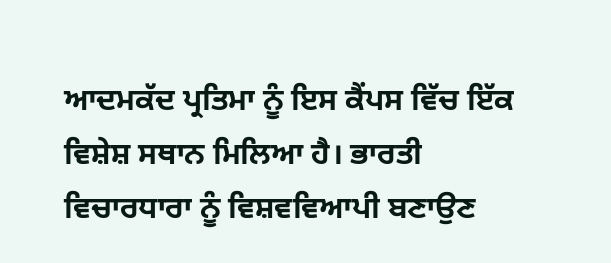ਆਦਮਕੱਦ ਪ੍ਰਤਿਮਾ ਨੂੰ ਇਸ ਕੈਂਪਸ ਵਿੱਚ ਇੱਕ ਵਿਸ਼ੇਸ਼ ਸਥਾਨ ਮਿਲਿਆ ਹੈ। ਭਾਰਤੀ ਵਿਚਾਰਧਾਰਾ ਨੂੰ ਵਿਸ਼ਵਵਿਆਪੀ ਬਣਾਉਣ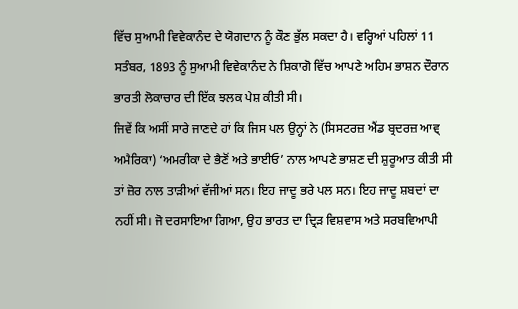ਵਿੱਚ ਸੁਆਮੀ ਵਿਵੇਕਾਨੰਦ ਦੇ ਯੋਗਦਾਨ ਨੂੰ ਕੌਣ ਭੁੱਲ ਸਕਦਾ ਹੈ। ਵਰ੍ਹਿਆਂ ਪਹਿਲਾਂ 11 ਸਤੰਬਰ, 1893 ਨੂੰ ਸੁਆਮੀ ਵਿਵੇਕਾਨੰਦ ਨੇ ਸ਼ਿਕਾਗੋ ਵਿੱਚ ਆਪਣੇ ਅਹਿਮ ਭਾਸ਼ਨ ਦੌਰਾਨ ਭਾਰਤੀ ਲੋਕਾਚਾਰ ਦੀ ਇੱਕ ਝਲਕ ਪੇਸ਼ ਕੀਤੀ ਸੀ।
ਜਿਵੇਂ ਕਿ ਅਸੀਂ ਸਾਰੇ ਜਾਣਦੇ ਹਾਂ ਕਿ ਜਿਸ ਪਲ ਉਨ੍ਹਾਂ ਨੇ (ਸਿਸਟਰਜ਼ ਐਂਡ ਬ੍ਰਦਰਜ਼ ਆਵ੍ ਅਮੈਰਿਕਾ) ‘ਅਮਰੀਕਾ ਦੇ ਭੈਣੋਂ ਅਤੇ ਭਾਈਓ’ ਨਾਲ ਆਪਣੇ ਭਾਸ਼ਣ ਦੀ ਸ਼ੁਰੂਆਤ ਕੀਤੀ ਸੀ ਤਾਂ ਜ਼ੋਰ ਨਾਲ ਤਾੜੀਆਂ ਵੱਜੀਆਂ ਸਨ। ਇਹ ਜਾਦੂ ਭਰੇ ਪਲ ਸਨ। ਇਹ ਜਾਦੂ ਸ਼ਬਦਾਂ ਦਾ ਨਹੀਂ ਸੀ। ਜੋ ਦਰਸਾਇਆ ਗਿਆ, ਉਹ ਭਾਰਤ ਦਾ ਦ੍ਰਿੜ ਵਿਸ਼ਵਾਸ ਅਤੇ ਸਰਬਵਿਆਪੀ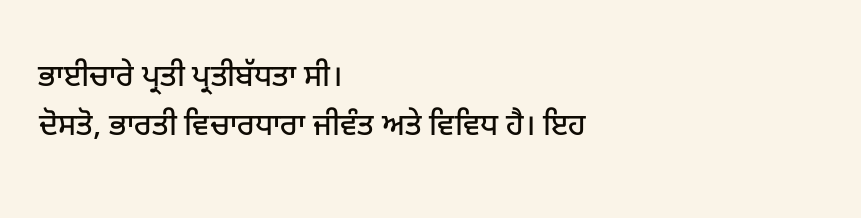ਭਾਈਚਾਰੇ ਪ੍ਰਤੀ ਪ੍ਰਤੀਬੱਧਤਾ ਸੀ।
ਦੋਸਤੋ, ਭਾਰਤੀ ਵਿਚਾਰਧਾਰਾ ਜੀਵੰਤ ਅਤੇ ਵਿਵਿਧ ਹੈ। ਇਹ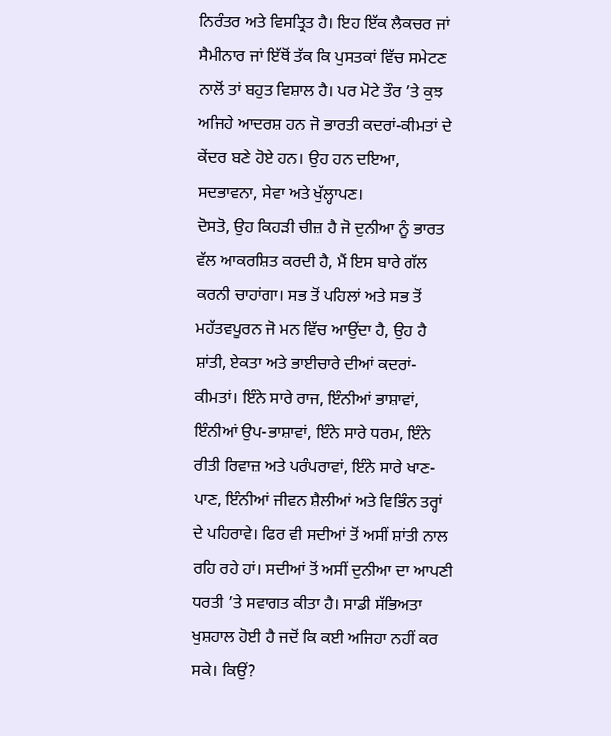ਨਿਰੰਤਰ ਅਤੇ ਵਿਸਤ੍ਰਿਤ ਹੈ। ਇਹ ਇੱਕ ਲੈਕਚਰ ਜਾਂ ਸੈਮੀਨਾਰ ਜਾਂ ਇੱਥੋਂ ਤੱਕ ਕਿ ਪੁਸਤਕਾਂ ਵਿੱਚ ਸਮੇਟਣ ਨਾਲੋਂ ਤਾਂ ਬਹੁਤ ਵਿਸ਼ਾਲ ਹੈ। ਪਰ ਮੋਟੇ ਤੌਰ ’ਤੇ ਕੁਝ ਅਜਿਹੇ ਆਦਰਸ਼ ਹਨ ਜੋ ਭਾਰਤੀ ਕਦਰਾਂ-ਕੀਮਤਾਂ ਦੇ ਕੇਂਦਰ ਬਣੇ ਹੋਏ ਹਨ। ਉਹ ਹਨ ਦਇਆ, ਸਦਭਾਵਨਾ, ਸੇਵਾ ਅਤੇ ਖੁੱਲ੍ਹਾਪਣ।
ਦੋਸਤੋ, ਉਹ ਕਿਹੜੀ ਚੀਜ਼ ਹੈ ਜੋ ਦੁਨੀਆ ਨੂੰ ਭਾਰਤ ਵੱਲ ਆਕਰਸ਼ਿਤ ਕਰਦੀ ਹੈ, ਮੈਂ ਇਸ ਬਾਰੇ ਗੱਲ ਕਰਨੀ ਚਾਹਾਂਗਾ। ਸਭ ਤੋਂ ਪਹਿਲਾਂ ਅਤੇ ਸਭ ਤੋਂ ਮਹੱਤਵਪੂਰਨ ਜੋ ਮਨ ਵਿੱਚ ਆਉਂਦਾ ਹੈ, ਉਹ ਹੈ ਸ਼ਾਂਤੀ, ਏਕਤਾ ਅਤੇ ਭਾਈਚਾਰੇ ਦੀਆਂ ਕਦਰਾਂ-ਕੀਮਤਾਂ। ਇੰਨੇ ਸਾਰੇ ਰਾਜ, ਇੰਨੀਆਂ ਭਾਸ਼ਾਵਾਂ, ਇੰਨੀਆਂ ਉਪ-ਭਾਸ਼ਾਵਾਂ, ਇੰਨੇ ਸਾਰੇ ਧਰਮ, ਇੰਨੇ ਰੀਤੀ ਰਿਵਾਜ਼ ਅਤੇ ਪਰੰਪਰਾਵਾਂ, ਇੰਨੇ ਸਾਰੇ ਖਾਣ-ਪਾਣ, ਇੰਨੀਆਂ ਜੀਵਨ ਸ਼ੈਲੀਆਂ ਅਤੇ ਵਿਭਿੰਨ ਤਰ੍ਹਾਂ ਦੇ ਪਹਿਰਾਵੇ। ਫਿਰ ਵੀ ਸਦੀਆਂ ਤੋਂ ਅਸੀਂ ਸ਼ਾਂਤੀ ਨਾਲ ਰਹਿ ਰਹੇ ਹਾਂ। ਸਦੀਆਂ ਤੋਂ ਅਸੀਂ ਦੁਨੀਆ ਦਾ ਆਪਣੀ ਧਰਤੀ ’ਤੇ ਸਵਾਗਤ ਕੀਤਾ ਹੈ। ਸਾਡੀ ਸੱਭਿਅਤਾ ਖੁਸ਼ਹਾਲ ਹੋਈ ਹੈ ਜਦੋਂ ਕਿ ਕਈ ਅਜਿਹਾ ਨਹੀਂ ਕਰ ਸਕੇ। ਕਿਉਂ?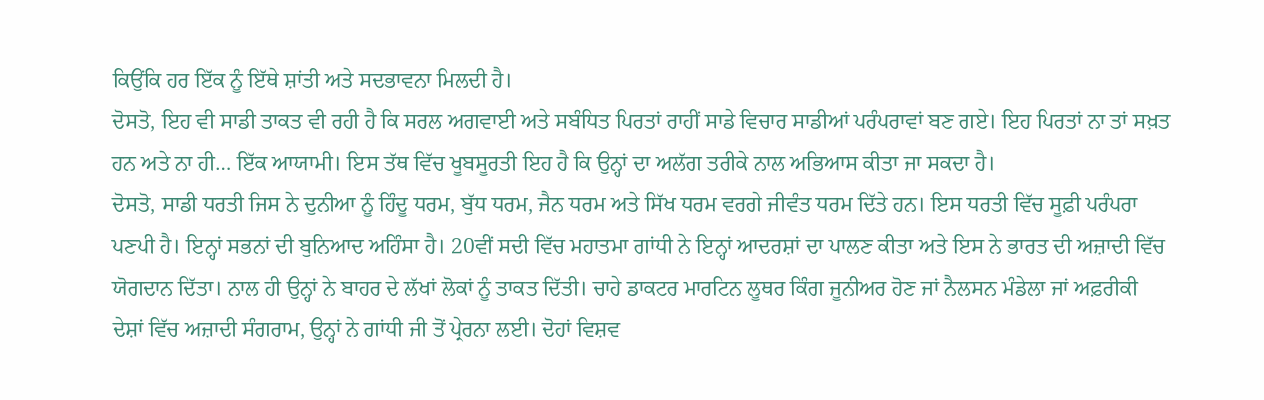ਕਿਉਂਕਿ ਹਰ ਇੱਕ ਨੂੰ ਇੱਥੇ ਸ਼ਾਂਤੀ ਅਤੇ ਸਦਭਾਵਨਾ ਮਿਲਦੀ ਹੈ।
ਦੋਸਤੋ, ਇਹ ਵੀ ਸਾਡੀ ਤਾਕਤ ਵੀ ਰਹੀ ਹੈ ਕਿ ਸਰਲ ਅਗਵਾਈ ਅਤੇ ਸਬੰਧਿਤ ਪਿਰਤਾਂ ਰਾਹੀਂ ਸਾਡੇ ਵਿਚਾਰ ਸਾਡੀਆਂ ਪਰੰਪਰਾਵਾਂ ਬਣ ਗਏ। ਇਹ ਪਿਰਤਾਂ ਨਾ ਤਾਂ ਸਖ਼ਤ ਹਨ ਅਤੇ ਨਾ ਹੀ… ਇੱਕ ਆਯਾਮੀ। ਇਸ ਤੱਥ ਵਿੱਚ ਖੂਬਸੂਰਤੀ ਇਹ ਹੈ ਕਿ ਉਨ੍ਹਾਂ ਦਾ ਅਲੱਗ ਤਰੀਕੇ ਨਾਲ ਅਭਿਆਸ ਕੀਤਾ ਜਾ ਸਕਦਾ ਹੈ।
ਦੋਸਤੋ, ਸਾਡੀ ਧਰਤੀ ਜਿਸ ਨੇ ਦੁਨੀਆ ਨੂੰ ਹਿੰਦੂ ਧਰਮ, ਬੁੱਧ ਧਰਮ, ਜੈਨ ਧਰਮ ਅਤੇ ਸਿੱਖ ਧਰਮ ਵਰਗੇ ਜੀਵੰਤ ਧਰਮ ਦਿੱਤੇ ਹਨ। ਇਸ ਧਰਤੀ ਵਿੱਚ ਸੂਫ਼ੀ ਪਰੰਪਰਾ ਪਣਪੀ ਹੈ। ਇਨ੍ਹਾਂ ਸਭਨਾਂ ਦੀ ਬੁਨਿਆਦ ਅਹਿੰਸਾ ਹੈ। 20ਵੀਂ ਸਦੀ ਵਿੱਚ ਮਹਾਤਮਾ ਗਾਂਧੀ ਨੇ ਇਨ੍ਹਾਂ ਆਦਰਸ਼ਾਂ ਦਾ ਪਾਲਣ ਕੀਤਾ ਅਤੇ ਇਸ ਨੇ ਭਾਰਤ ਦੀ ਅਜ਼ਾਦੀ ਵਿੱਚ ਯੋਗਦਾਨ ਦਿੱਤਾ। ਨਾਲ ਹੀ ਉਨ੍ਹਾਂ ਨੇ ਬਾਹਰ ਦੇ ਲੱਖਾਂ ਲੋਕਾਂ ਨੂੰ ਤਾਕਤ ਦਿੱਤੀ। ਚਾਹੇ ਡਾਕਟਰ ਮਾਰਟਿਨ ਲੂਥਰ ਕਿੰਗ ਜੂਨੀਅਰ ਹੋਣ ਜਾਂ ਨੈਲਸਨ ਮੰਡੇਲਾ ਜਾਂ ਅਫ਼ਰੀਕੀ ਦੇਸ਼ਾਂ ਵਿੱਚ ਅਜ਼ਾਦੀ ਸੰਗਰਾਮ, ਉਨ੍ਹਾਂ ਨੇ ਗਾਂਧੀ ਜੀ ਤੋਂ ਪ੍ਰੇਰਨਾ ਲਈ। ਦੋਹਾਂ ਵਿਸ਼ਵ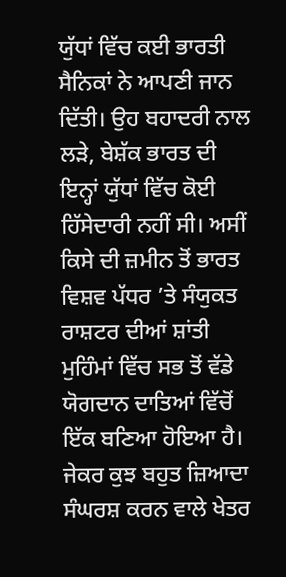ਯੁੱਧਾਂ ਵਿੱਚ ਕਈ ਭਾਰਤੀ ਸੈਨਿਕਾਂ ਨੇ ਆਪਣੀ ਜਾਨ ਦਿੱਤੀ। ਉਹ ਬਹਾਦਰੀ ਨਾਲ ਲੜੇ, ਬੇਸ਼ੱਕ ਭਾਰਤ ਦੀ ਇਨ੍ਹਾਂ ਯੁੱਧਾਂ ਵਿੱਚ ਕੋਈ ਹਿੱਸੇਦਾਰੀ ਨਹੀਂ ਸੀ। ਅਸੀਂ ਕਿਸੇ ਦੀ ਜ਼ਮੀਨ ਤੋਂ ਭਾਰਤ ਵਿਸ਼ਵ ਪੱਧਰ ’ਤੇ ਸੰਯੁਕਤ ਰਾਸ਼ਟਰ ਦੀਆਂ ਸ਼ਾਂਤੀ ਮੁਹਿੰਮਾਂ ਵਿੱਚ ਸਭ ਤੋਂ ਵੱਡੇ ਯੋਗਦਾਨ ਦਾਤਿਆਂ ਵਿੱਚੋਂ ਇੱਕ ਬਣਿਆ ਹੋਇਆ ਹੈ। ਜੇਕਰ ਕੁਝ ਬਹੁਤ ਜ਼ਿਆਦਾ ਸੰਘਰਸ਼ ਕਰਨ ਵਾਲੇ ਖੇਤਰ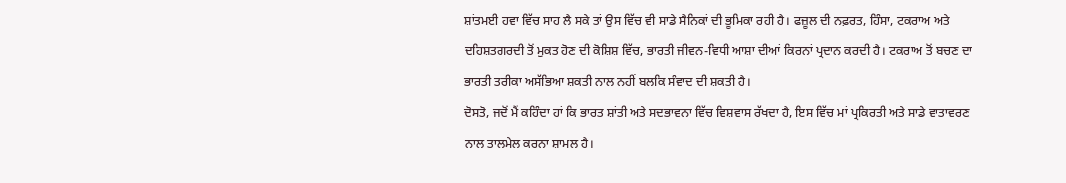ਸ਼ਾਂਤਮਈ ਹਵਾ ਵਿੱਚ ਸਾਹ ਲੈ ਸਕੇ ਤਾਂ ਉਸ ਵਿੱਚ ਵੀ ਸਾਡੇ ਸੈਨਿਕਾਂ ਦੀ ਭੂਮਿਕਾ ਰਹੀ ਹੈ। ਫਜ਼ੂਲ ਦੀ ਨਫ਼ਰਤ, ਹਿੰਸਾ, ਟਕਰਾਅ ਅਤੇ ਦਹਿਸ਼ਤਗਰਦੀ ਤੋਂ ਮੁਕਤ ਹੋਣ ਦੀ ਕੋਸ਼ਿਸ਼ ਵਿੱਚ, ਭਾਰਤੀ ਜੀਵਨ-ਵਿਧੀ ਆਸ਼ਾ ਦੀਆਂ ਕਿਰਨਾਂ ਪ੍ਰਦਾਨ ਕਰਦੀ ਹੈ। ਟਕਰਾਅ ਤੋਂ ਬਚਣ ਦਾ ਭਾਰਤੀ ਤਰੀਕਾ ਅਸੱਭਿਆ ਸ਼ਕਤੀ ਨਾਲ ਨਹੀਂ ਬਲਕਿ ਸੰਵਾਦ ਦੀ ਸ਼ਕਤੀ ਹੈ।
ਦੋਸਤੋ, ਜਦੋਂ ਮੈਂ ਕਹਿੰਦਾ ਹਾਂ ਕਿ ਭਾਰਤ ਸ਼ਾਂਤੀ ਅਤੇ ਸਦਭਾਵਨਾ ਵਿੱਚ ਵਿਸ਼ਵਾਸ ਰੱਖਦਾ ਹੈ, ਇਸ ਵਿੱਚ ਮਾਂ ਪ੍ਰਕਿਰਤੀ ਅਤੇ ਸਾਡੇ ਵਾਤਾਵਰਣ ਨਾਲ ਤਾਲਮੇਲ ਕਰਨਾ ਸ਼ਾਮਲ ਹੈ।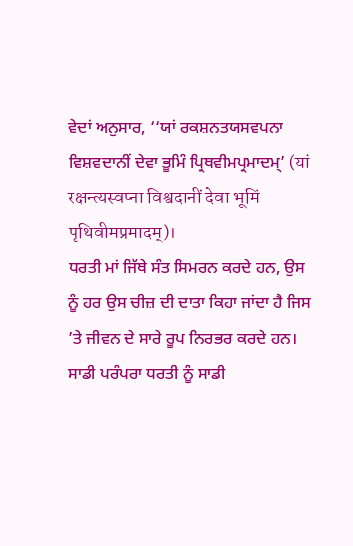ਵੇਦਾਂ ਅਨੁਸਾਰ, ‘‘ਯਾਂ ਰਕਸ਼ਨਤਯਸਵਪਨਾ ਵਿਸ਼ਵਦਾਨੀਂ ਦੇਵਾ ਭੂਮਿੰ ਪ੍ਰਿਥਵੀਮਪ੍ਰਮਾਦਮ੍’ (यां रक्षन्त्यस्वप्ना विश्वदानीं देवा भूमिं पृथिवीमप्रमादम्)।
ਧਰਤੀ ਮਾਂ ਜਿੱਥੇ ਸੰਤ ਸਿਮਰਨ ਕਰਦੇ ਹਨ, ਉਸ ਨੂੰ ਹਰ ਉਸ ਚੀਜ਼ ਦੀ ਦਾਤਾ ਕਿਹਾ ਜਾਂਦਾ ਹੈ ਜਿਸ ’ਤੇ ਜੀਵਨ ਦੇ ਸਾਰੇ ਰੂਪ ਨਿਰਭਰ ਕਰਦੇ ਹਨ।
ਸਾਡੀ ਪਰੰਪਰਾ ਧਰਤੀ ਨੂੰ ਸਾਡੀ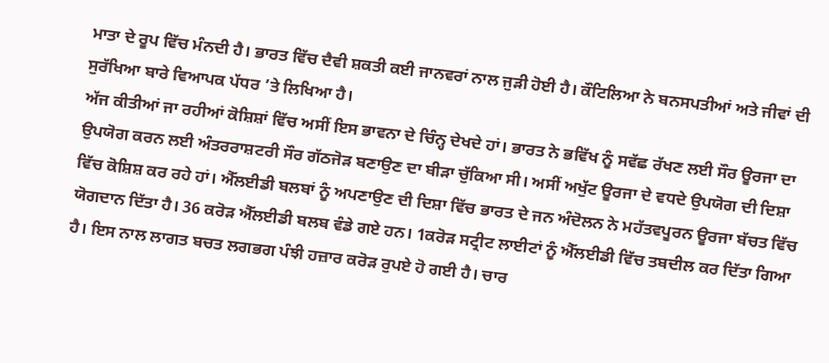ਮਾਤਾ ਦੇ ਰੂਪ ਵਿੱਚ ਮੰਨਦੀ ਹੈ। ਭਾਰਤ ਵਿੱਚ ਦੈਵੀ ਸ਼ਕਤੀ ਕਈ ਜਾਨਵਰਾਂ ਨਾਲ ਜੁੜੀ ਹੋਈ ਹੈ। ਕੌਟਿਲਿਆ ਨੇ ਬਨਸਪਤੀਆਂ ਅਤੇ ਜੀਵਾਂ ਦੀ ਸੁਰੱਖਿਆ ਬਾਰੇ ਵਿਆਪਕ ਪੱਧਰ ’ਤੇ ਲਿਖਿਆ ਹੈ।
ਅੱਜ ਕੀਤੀਆਂ ਜਾ ਰਹੀਆਂ ਕੋਸ਼ਿਸ਼ਾਂ ਵਿੱਚ ਅਸੀਂ ਇਸ ਭਾਵਨਾ ਦੇ ਚਿੰਨ੍ਹ ਦੇਖਦੇ ਹਾਂ। ਭਾਰਤ ਨੇ ਭਵਿੱਖ ਨੂੰ ਸਵੱਛ ਰੱਖਣ ਲਈ ਸੌਰ ਊਰਜਾ ਦਾ ਉਪਯੋਗ ਕਰਨ ਲਈ ਅੰਤਰਰਾਸ਼ਟਰੀ ਸੌਰ ਗੱਠਜੋੜ ਬਣਾਉਣ ਦਾ ਬੀੜਾ ਚੁੱਕਿਆ ਸੀ। ਅਸੀਂ ਅਖੁੱਟ ਊਰਜਾ ਦੇ ਵਧਦੇ ਉਪਯੋਗ ਦੀ ਦਿਸ਼ਾ ਵਿੱਚ ਕੋਸ਼ਿਸ਼ ਕਰ ਰਹੇ ਹਾਂ। ਐੱਲਈਡੀ ਬਲਬਾਂ ਨੂੰ ਅਪਣਾਉਣ ਦੀ ਦਿਸ਼ਾ ਵਿੱਚ ਭਾਰਤ ਦੇ ਜਨ ਅੰਦੋਲਨ ਨੇ ਮਹੱਤਵਪੂਰਨ ਊਰਜਾ ਬੱਚਤ ਵਿੱਚ ਯੋਗਦਾਨ ਦਿੱਤਾ ਹੈ। 36 ਕਰੋੜ ਐੱਲਈਡੀ ਬਲਬ ਵੰਡੇ ਗਏ ਹਨ। 1ਕਰੋੜ ਸਟ੍ਰੀਟ ਲਾਈਟਾਂ ਨੂੰ ਐੱਲਈਡੀ ਵਿੱਚ ਤਬਦੀਲ ਕਰ ਦਿੱਤਾ ਗਿਆ ਹੈ। ਇਸ ਨਾਲ ਲਾਗਤ ਬਚਤ ਲਗਭਗ ਪੰਝੀ ਹਜ਼ਾਰ ਕਰੋੜ ਰੁਪਏ ਹੋ ਗਈ ਹੈ। ਚਾਰ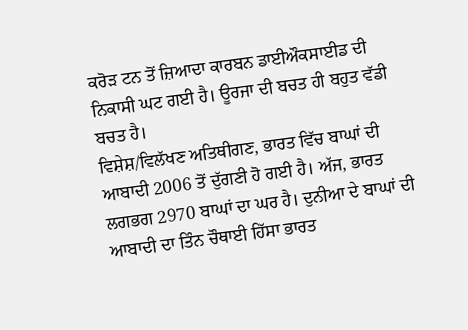ਕਰੋੜ ਟਨ ਤੋਂ ਜ਼ਿਆਦਾ ਕਾਰਬਨ ਡਾਈਔਕਸਾਈਡ ਦੀ ਨਿਕਾਸੀ ਘਟ ਗਈ ਹੈ। ਊਰਜਾ ਦੀ ਬਚਤ ਹੀ ਬਹੁਤ ਵੱਡੀ ਬਚਤ ਹੈ।
ਵਿਸ਼ੇਸ਼/ਵਿਲੱਖਣ ਅਤਿਥੀਗਣ, ਭਾਰਤ ਵਿੱਚ ਬਾਘਾਂ ਦੀ ਆਬਾਦੀ 2006 ਤੋਂ ਦੁੱਗਣੀ ਹੋ ਗਈ ਹੈ। ਅੱਜ, ਭਾਰਤ ਲਗਭਗ 2970 ਬਾਘਾਂ ਦਾ ਘਰ ਹੈ। ਦੁਨੀਆ ਦੇ ਬਾਘਾਂ ਦੀ ਆਬਾਦੀ ਦਾ ਤਿੰਨ ਚੌਥਾਈ ਹਿੱਸਾ ਭਾਰਤ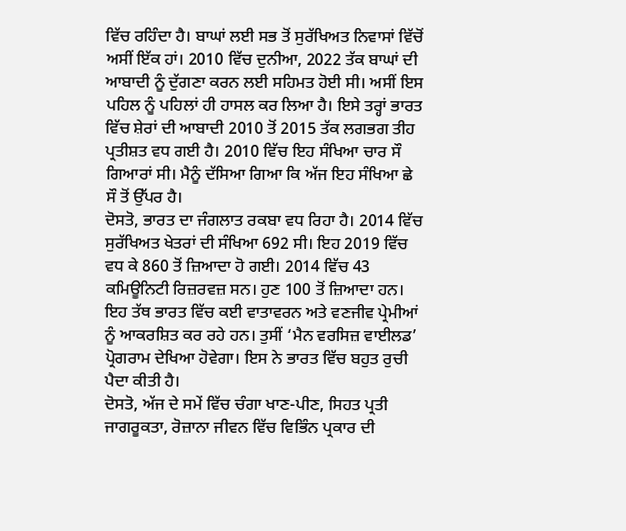ਵਿੱਚ ਰਹਿੰਦਾ ਹੈ। ਬਾਘਾਂ ਲਈ ਸਭ ਤੋਂ ਸੁਰੱਖਿਅਤ ਨਿਵਾਸਾਂ ਵਿੱਚੋਂ ਅਸੀਂ ਇੱਕ ਹਾਂ। 2010 ਵਿੱਚ ਦੁਨੀਆ, 2022 ਤੱਕ ਬਾਘਾਂ ਦੀ ਆਬਾਦੀ ਨੂੰ ਦੁੱਗਣਾ ਕਰਨ ਲਈ ਸਹਿਮਤ ਹੋਈ ਸੀ। ਅਸੀਂ ਇਸ ਪਹਿਲ ਨੂੰ ਪਹਿਲਾਂ ਹੀ ਹਾਸਲ ਕਰ ਲਿਆ ਹੈ। ਇਸੇ ਤਰ੍ਹਾਂ ਭਾਰਤ ਵਿੱਚ ਸ਼ੇਰਾਂ ਦੀ ਆਬਾਦੀ 2010 ਤੋਂ 2015 ਤੱਕ ਲਗਭਗ ਤੀਹ ਪ੍ਰਤੀਸ਼ਤ ਵਧ ਗਈ ਹੈ। 2010 ਵਿੱਚ ਇਹ ਸੰਖਿਆ ਚਾਰ ਸੌ ਗਿਆਰਾਂ ਸੀ। ਮੈਨੂੰ ਦੱਸਿਆ ਗਿਆ ਕਿ ਅੱਜ ਇਹ ਸੰਖਿਆ ਛੇ ਸੌ ਤੋਂ ਉੱਪਰ ਹੈ।
ਦੋਸਤੋ, ਭਾਰਤ ਦਾ ਜੰਗਲਾਤ ਰਕਬਾ ਵਧ ਰਿਹਾ ਹੈ। 2014 ਵਿੱਚ ਸੁਰੱਖਿਅਤ ਖੇਤਰਾਂ ਦੀ ਸੰਖਿਆ 692 ਸੀ। ਇਹ 2019 ਵਿੱਚ ਵਧ ਕੇ 860 ਤੋਂ ਜ਼ਿਆਦਾ ਹੋ ਗਈ। 2014 ਵਿੱਚ 43 ਕਮਿਊਨਿਟੀ ਰਿਜ਼ਰਵਜ਼ ਸਨ। ਹੁਣ 100 ਤੋਂ ਜ਼ਿਆਦਾ ਹਨ। ਇਹ ਤੱਥ ਭਾਰਤ ਵਿੱਚ ਕਈ ਵਾਤਾਵਰਨ ਅਤੇ ਵਣਜੀਵ ਪ੍ਰੇਮੀਆਂ ਨੂੰ ਆਕਰਸ਼ਿਤ ਕਰ ਰਹੇ ਹਨ। ਤੁਸੀਂ ‘ਮੈਨ ਵਰਸਿਜ਼ ਵਾਈਲਡ’ ਪ੍ਰੋਗਰਾਮ ਦੇਖਿਆ ਹੋਵੇਗਾ। ਇਸ ਨੇ ਭਾਰਤ ਵਿੱਚ ਬਹੁਤ ਰੁਚੀ ਪੈਦਾ ਕੀਤੀ ਹੈ।
ਦੋਸਤੋ, ਅੱਜ ਦੇ ਸਮੇਂ ਵਿੱਚ ਚੰਗਾ ਖਾਣ-ਪੀਣ, ਸਿਹਤ ਪ੍ਰਤੀ ਜਾਗਰੂਕਤਾ, ਰੋਜ਼ਾਨਾ ਜੀਵਨ ਵਿੱਚ ਵਿਭਿੰਨ ਪ੍ਰਕਾਰ ਦੀ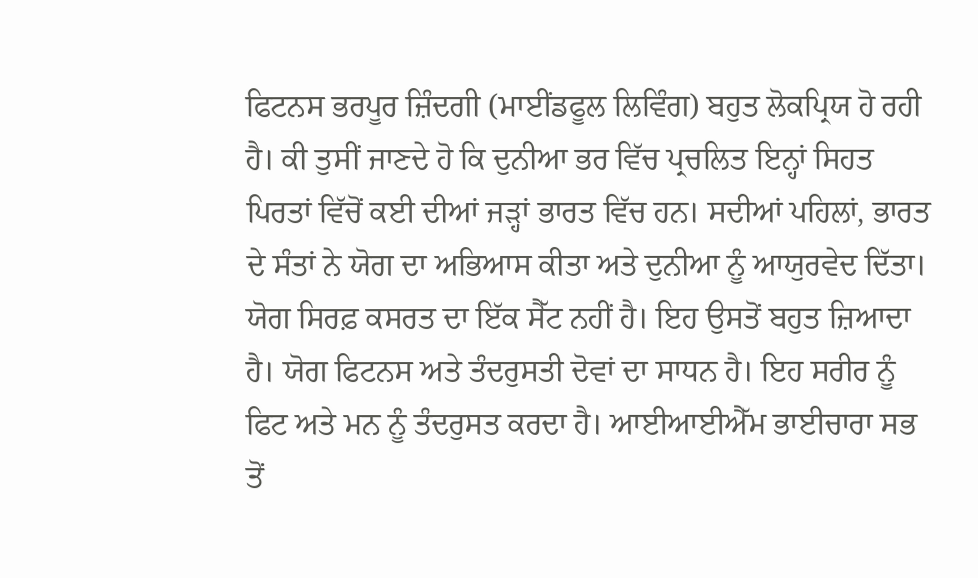ਫਿਟਨਸ ਭਰਪੂਰ ਜ਼ਿੰਦਗੀ (ਮਾਈਂਡਫੂਲ ਲਿਵਿੰਗ) ਬਹੁਤ ਲੋਕਪ੍ਰਿਯ ਹੋ ਰਹੀ ਹੈ। ਕੀ ਤੁਸੀਂ ਜਾਣਦੇ ਹੋ ਕਿ ਦੁਨੀਆ ਭਰ ਵਿੱਚ ਪ੍ਰਚਲਿਤ ਇਨ੍ਹਾਂ ਸਿਹਤ ਪਿਰਤਾਂ ਵਿੱਚੋਂ ਕਈ ਦੀਆਂ ਜੜ੍ਹਾਂ ਭਾਰਤ ਵਿੱਚ ਹਨ। ਸਦੀਆਂ ਪਹਿਲਾਂ, ਭਾਰਤ ਦੇ ਸੰਤਾਂ ਨੇ ਯੋਗ ਦਾ ਅਭਿਆਸ ਕੀਤਾ ਅਤੇ ਦੁਨੀਆ ਨੂੰ ਆਯੁਰਵੇਦ ਦਿੱਤਾ। ਯੋਗ ਸਿਰਫ਼ ਕਸਰਤ ਦਾ ਇੱਕ ਸੈੱਟ ਨਹੀਂ ਹੈ। ਇਹ ਉਸਤੋਂ ਬਹੁਤ ਜ਼ਿਆਦਾ ਹੈ। ਯੋਗ ਫਿਟਨਸ ਅਤੇ ਤੰਦਰੁਸਤੀ ਦੋਵਾਂ ਦਾ ਸਾਧਨ ਹੈ। ਇਹ ਸਰੀਰ ਨੂੰ ਫਿਟ ਅਤੇ ਮਨ ਨੂੰ ਤੰਦਰੁਸਤ ਕਰਦਾ ਹੈ। ਆਈਆਈਐੱਮ ਭਾਈਚਾਰਾ ਸਭ ਤੋਂ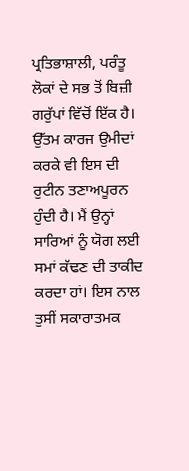ਪ੍ਰਤਿਭਾਸ਼ਾਲੀ, ਪਰੰਤੂ ਲੋਕਾਂ ਦੇ ਸਭ ਤੋਂ ਬਿਜ਼ੀ ਗਰੁੱਪਾਂ ਵਿੱਚੋਂ ਇੱਕ ਹੈ। ਉੱਤਮ ਕਾਰਜ ਉਮੀਦਾਂ ਕਰਕੇ ਵੀ ਇਸ ਦੀ ਰੁਟੀਨ ਤਣਾਅਪੂਰਨ ਹੁੰਦੀ ਹੈ। ਮੈਂ ਉਨ੍ਹਾਂ ਸਾਰਿਆਂ ਨੂੰ ਯੋਗ ਲਈ ਸਮਾਂ ਕੱਢਣ ਦੀ ਤਾਕੀਦ ਕਰਦਾ ਹਾਂ। ਇਸ ਨਾਲ ਤੁਸੀਂ ਸਕਾਰਾਤਮਕ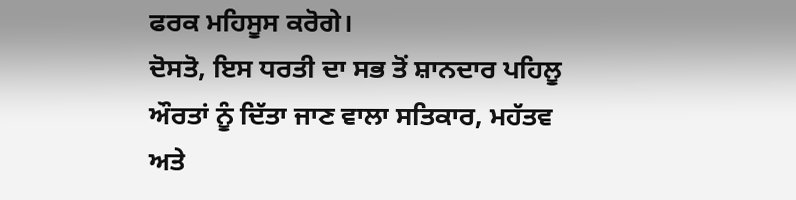ਫਰਕ ਮਹਿਸੂਸ ਕਰੋਗੇ।
ਦੋਸਤੋ, ਇਸ ਧਰਤੀ ਦਾ ਸਭ ਤੋਂ ਸ਼ਾਨਦਾਰ ਪਹਿਲੂ ਔਰਤਾਂ ਨੂੰ ਦਿੱਤਾ ਜਾਣ ਵਾਲਾ ਸਤਿਕਾਰ, ਮਹੱਤਵ ਅਤੇ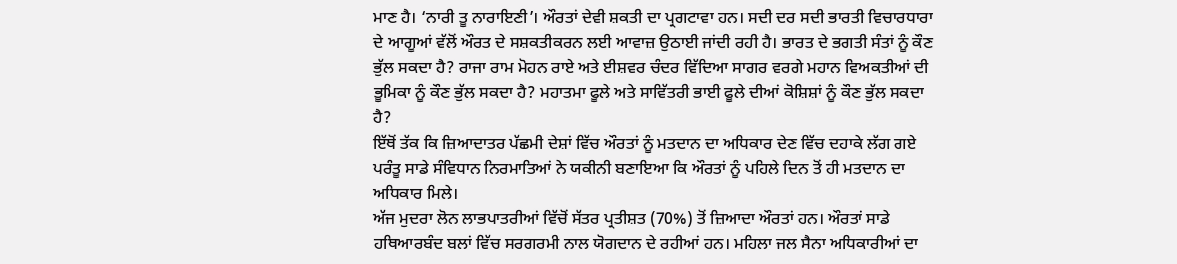ਮਾਣ ਹੈ। ‘ਨਾਰੀ ਤੂ ਨਾਰਾਇਣੀ’। ਔਰਤਾਂ ਦੇਵੀ ਸ਼ਕਤੀ ਦਾ ਪ੍ਰਗਟਾਵਾ ਹਨ। ਸਦੀ ਦਰ ਸਦੀ ਭਾਰਤੀ ਵਿਚਾਰਧਾਰਾ ਦੇ ਆਗੂਆਂ ਵੱਲੋਂ ਔਰਤ ਦੇ ਸਸ਼ਕਤੀਕਰਨ ਲਈ ਆਵਾਜ਼ ਉਠਾਈ ਜਾਂਦੀ ਰਹੀ ਹੈ। ਭਾਰਤ ਦੇ ਭਗਤੀ ਸੰਤਾਂ ਨੂੰ ਕੌਣ ਭੁੱਲ ਸਕਦਾ ਹੈ? ਰਾਜਾ ਰਾਮ ਮੋਹਨ ਰਾਏ ਅਤੇ ਈਸ਼ਵਰ ਚੰਦਰ ਵਿੱਦਿਆ ਸਾਗਰ ਵਰਗੇ ਮਹਾਨ ਵਿਅਕਤੀਆਂ ਦੀ ਭੂਮਿਕਾ ਨੂੰ ਕੌਣ ਭੁੱਲ ਸਕਦਾ ਹੈ? ਮਹਾਤਮਾ ਫੂਲੇ ਅਤੇ ਸਾਵਿੱਤਰੀ ਭਾਈ ਫੂਲੇ ਦੀਆਂ ਕੋਸ਼ਿਸ਼ਾਂ ਨੂੰ ਕੌਣ ਭੁੱਲ ਸਕਦਾ ਹੈ?
ਇੱਥੋਂ ਤੱਕ ਕਿ ਜ਼ਿਆਦਾਤਰ ਪੱਛਮੀ ਦੇਸ਼ਾਂ ਵਿੱਚ ਔਰਤਾਂ ਨੂੰ ਮਤਦਾਨ ਦਾ ਅਧਿਕਾਰ ਦੇਣ ਵਿੱਚ ਦਹਾਕੇ ਲੱਗ ਗਏ ਪਰੰਤੂ ਸਾਡੇ ਸੰਵਿਧਾਨ ਨਿਰਮਾਤਿਆਂ ਨੇ ਯਕੀਨੀ ਬਣਾਇਆ ਕਿ ਔਰਤਾਂ ਨੂੰ ਪਹਿਲੇ ਦਿਨ ਤੋਂ ਹੀ ਮਤਦਾਨ ਦਾ ਅਧਿਕਾਰ ਮਿਲੇ।
ਅੱਜ ਮੁਦਰਾ ਲੋਨ ਲਾਭਪਾਤਰੀਆਂ ਵਿੱਚੋਂ ਸੱਤਰ ਪ੍ਰਤੀਸ਼ਤ (70%) ਤੋਂ ਜ਼ਿਆਦਾ ਔਰਤਾਂ ਹਨ। ਔਰਤਾਂ ਸਾਡੇ ਹਥਿਆਰਬੰਦ ਬਲਾਂ ਵਿੱਚ ਸਰਗਰਮੀ ਨਾਲ ਯੋਗਦਾਨ ਦੇ ਰਹੀਆਂ ਹਨ। ਮਹਿਲਾ ਜਲ ਸੈਨਾ ਅਧਿਕਾਰੀਆਂ ਦਾ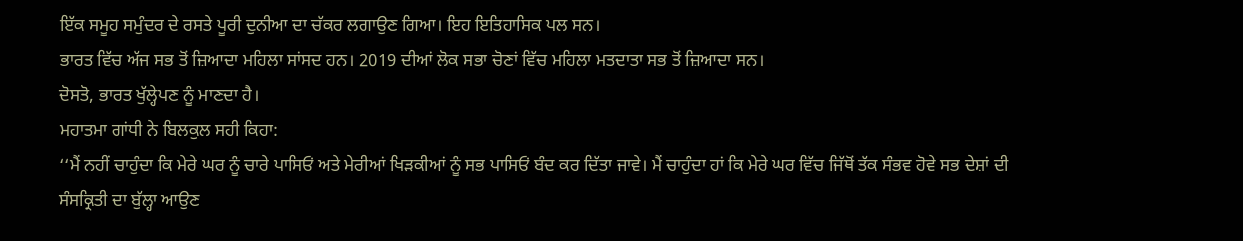ਇੱਕ ਸਮੂਹ ਸਮੁੰਦਰ ਦੇ ਰਸਤੇ ਪੂਰੀ ਦੁਨੀਆ ਦਾ ਚੱਕਰ ਲਗਾਉਣ ਗਿਆ। ਇਹ ਇਤਿਹਾਸਿਕ ਪਲ ਸਨ।
ਭਾਰਤ ਵਿੱਚ ਅੱਜ ਸਭ ਤੋਂ ਜ਼ਿਆਦਾ ਮਹਿਲਾ ਸਾਂਸਦ ਹਨ। 2019 ਦੀਆਂ ਲੋਕ ਸਭਾ ਚੋਣਾਂ ਵਿੱਚ ਮਹਿਲਾ ਮਤਦਾਤਾ ਸਭ ਤੋਂ ਜ਼ਿਆਦਾ ਸਨ।
ਦੋਸਤੋ, ਭਾਰਤ ਖੁੱਲ੍ਹੇਪਣ ਨੂੰ ਮਾਣਦਾ ਹੈ।
ਮਹਾਤਮਾ ਗਾਂਧੀ ਨੇ ਬਿਲਕੁਲ ਸਹੀ ਕਿਹਾ:
‘‘ਮੈਂ ਨਹੀਂ ਚਾਹੁੰਦਾ ਕਿ ਮੇਰੇ ਘਰ ਨੂੰ ਚਾਰੇ ਪਾਸਿਓਂ ਅਤੇ ਮੇਰੀਆਂ ਖਿੜਕੀਆਂ ਨੂੰ ਸਭ ਪਾਸਿਓਂ ਬੰਦ ਕਰ ਦਿੱਤਾ ਜਾਵੇ। ਮੈਂ ਚਾਹੁੰਦਾ ਹਾਂ ਕਿ ਮੇਰੇ ਘਰ ਵਿੱਚ ਜਿੱਥੋਂ ਤੱਕ ਸੰਭਵ ਹੋਵੇ ਸਭ ਦੇਸ਼ਾਂ ਦੀ ਸੰਸਕ੍ਰਿਤੀ ਦਾ ਬੁੱਲ੍ਹਾ ਆਉਣ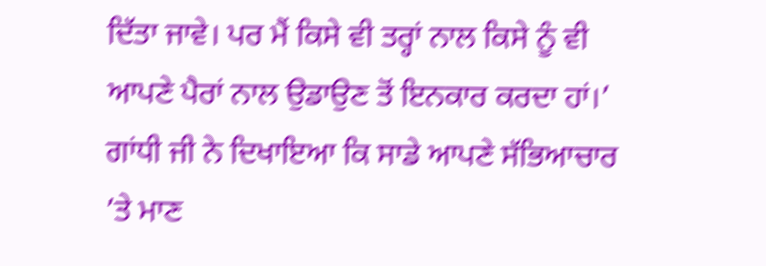ਦਿੱਤਾ ਜਾਵੇ। ਪਰ ਮੈਂ ਕਿਸੇ ਵੀ ਤਰ੍ਹਾਂ ਨਾਲ ਕਿਸੇ ਨੂੰ ਵੀ ਆਪਣੇ ਪੈਰਾਂ ਨਾਲ ਉਡਾਉਣ ਤੋਂ ਇਨਕਾਰ ਕਰਦਾ ਹਾਂ।’
ਗਾਂਧੀ ਜੀ ਨੇ ਦਿਖਾਇਆ ਕਿ ਸਾਡੇ ਆਪਣੇ ਸੱਭਿਆਚਾਰ ’ਤੇ ਮਾਣ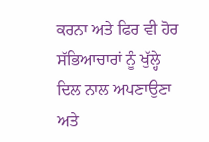ਕਰਨਾ ਅਤੇ ਫਿਰ ਵੀ ਹੋਰ ਸੱਭਿਆਚਾਰਾਂ ਨੂੰ ਖੁੱਲ੍ਹੇ ਦਿਲ ਨਾਲ ਅਪਣਾਉਣਾ ਅਤੇ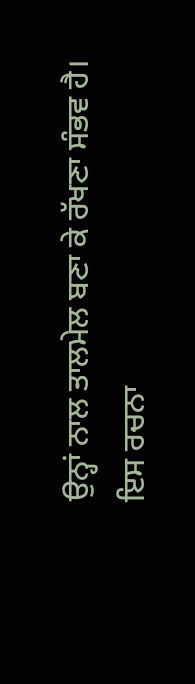ਉਨ੍ਹਾਂ ਨਾਲ ਤਾਲਮੇਲ ਬਣਾ ਕੇ ਰੱਖਣਾ ਸੰਭਵ ਹੈ।
ਇਸ ਰਚਨਾ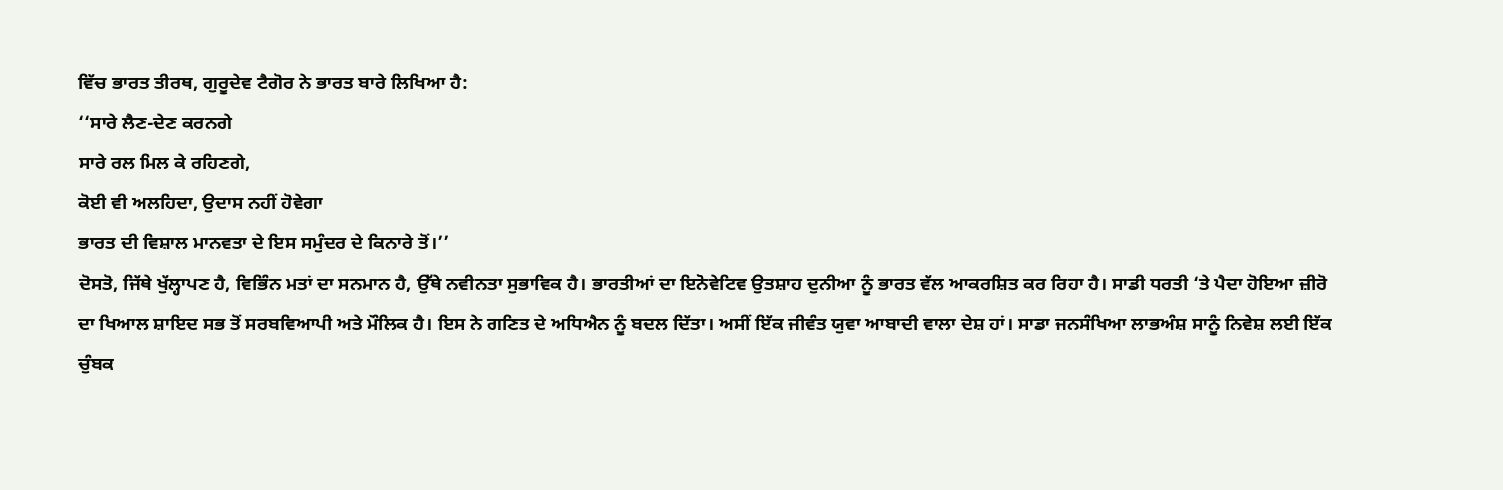ਵਿੱਚ ਭਾਰਤ ਤੀਰਥ, ਗੁਰੂਦੇਵ ਟੈਗੋਰ ਨੇ ਭਾਰਤ ਬਾਰੇ ਲਿਖਿਆ ਹੈ:
‘‘ਸਾਰੇ ਲੈਣ-ਦੇਣ ਕਰਨਗੇ
ਸਾਰੇ ਰਲ ਮਿਲ ਕੇ ਰਹਿਣਗੇ,
ਕੋਈ ਵੀ ਅਲਹਿਦਾ, ਉਦਾਸ ਨਹੀਂ ਹੋਵੇਗਾ
ਭਾਰਤ ਦੀ ਵਿਸ਼ਾਲ ਮਾਨਵਤਾ ਦੇ ਇਸ ਸਮੁੰਦਰ ਦੇ ਕਿਨਾਰੇ ਤੋਂ।’’
ਦੋਸਤੋ, ਜਿੱਥੇ ਖੁੱਲ੍ਹਾਪਣ ਹੈ, ਵਿਭਿੰਨ ਮਤਾਂ ਦਾ ਸਨਮਾਨ ਹੈ, ਉੱਥੇ ਨਵੀਨਤਾ ਸੁਭਾਵਿਕ ਹੈ। ਭਾਰਤੀਆਂ ਦਾ ਇਨੋਵੇਟਿਵ ਉਤਸ਼ਾਹ ਦੁਨੀਆ ਨੂੰ ਭਾਰਤ ਵੱਲ ਆਕਰਸ਼ਿਤ ਕਰ ਰਿਹਾ ਹੈ। ਸਾਡੀ ਧਰਤੀ ‘ਤੇ ਪੈਦਾ ਹੋਇਆ ਜ਼ੀਰੋ ਦਾ ਖਿਆਲ ਸ਼ਾਇਦ ਸਭ ਤੋਂ ਸਰਬਵਿਆਪੀ ਅਤੇ ਮੌਲਿਕ ਹੈ। ਇਸ ਨੇ ਗਣਿਤ ਦੇ ਅਧਿਐਨ ਨੂੰ ਬਦਲ ਦਿੱਤਾ। ਅਸੀਂ ਇੱਕ ਜੀਵੰਤ ਯੁਵਾ ਆਬਾਦੀ ਵਾਲਾ ਦੇਸ਼ ਹਾਂ। ਸਾਡਾ ਜਨਸੰਖਿਆ ਲਾਭਅੰਸ਼ ਸਾਨੂੰ ਨਿਵੇਸ਼ ਲਈ ਇੱਕ ਚੁੰਬਕ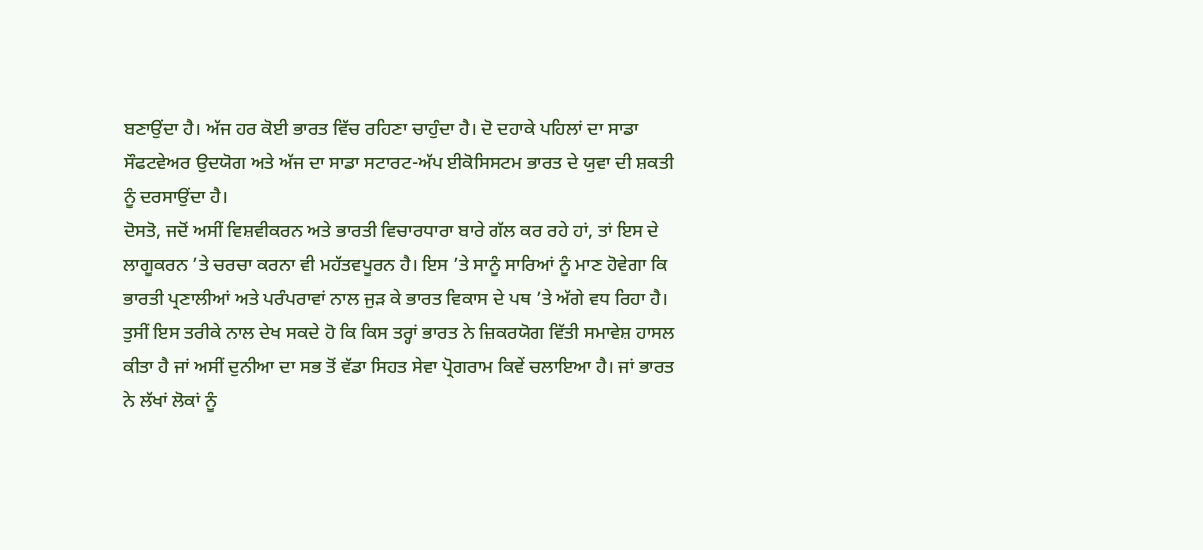ਬਣਾਉਂਦਾ ਹੈ। ਅੱਜ ਹਰ ਕੋਈ ਭਾਰਤ ਵਿੱਚ ਰਹਿਣਾ ਚਾਹੁੰਦਾ ਹੈ। ਦੋ ਦਹਾਕੇ ਪਹਿਲਾਂ ਦਾ ਸਾਡਾ ਸੌਫਟਵੇਅਰ ਉਦਯੋਗ ਅਤੇ ਅੱਜ ਦਾ ਸਾਡਾ ਸਟਾਰਟ-ਅੱਪ ਈਕੋਸਿਸਟਮ ਭਾਰਤ ਦੇ ਯੁਵਾ ਦੀ ਸ਼ਕਤੀ ਨੂੰ ਦਰਸਾਉਂਦਾ ਹੈ।
ਦੋਸਤੋ, ਜਦੋਂ ਅਸੀਂ ਵਿਸ਼ਵੀਕਰਨ ਅਤੇ ਭਾਰਤੀ ਵਿਚਾਰਧਾਰਾ ਬਾਰੇ ਗੱਲ ਕਰ ਰਹੇ ਹਾਂ, ਤਾਂ ਇਸ ਦੇ ਲਾਗੂਕਰਨ ’ਤੇ ਚਰਚਾ ਕਰਨਾ ਵੀ ਮਹੱਤਵਪੂਰਨ ਹੈ। ਇਸ ’ਤੇ ਸਾਨੂੰ ਸਾਰਿਆਂ ਨੂੰ ਮਾਣ ਹੋਵੇਗਾ ਕਿ ਭਾਰਤੀ ਪ੍ਰਣਾਲੀਆਂ ਅਤੇ ਪਰੰਪਰਾਵਾਂ ਨਾਲ ਜੁੜ ਕੇ ਭਾਰਤ ਵਿਕਾਸ ਦੇ ਪਥ ’ਤੇ ਅੱਗੇ ਵਧ ਰਿਹਾ ਹੈ। ਤੁਸੀਂ ਇਸ ਤਰੀਕੇ ਨਾਲ ਦੇਖ ਸਕਦੇ ਹੋ ਕਿ ਕਿਸ ਤਰ੍ਹਾਂ ਭਾਰਤ ਨੇ ਜ਼ਿਕਰਯੋਗ ਵਿੱਤੀ ਸਮਾਵੇਸ਼ ਹਾਸਲ ਕੀਤਾ ਹੈ ਜਾਂ ਅਸੀਂ ਦੁਨੀਆ ਦਾ ਸਭ ਤੋਂ ਵੱਡਾ ਸਿਹਤ ਸੇਵਾ ਪ੍ਰੋਗਰਾਮ ਕਿਵੇਂ ਚਲਾਇਆ ਹੈ। ਜਾਂ ਭਾਰਤ ਨੇ ਲੱਖਾਂ ਲੋਕਾਂ ਨੂੰ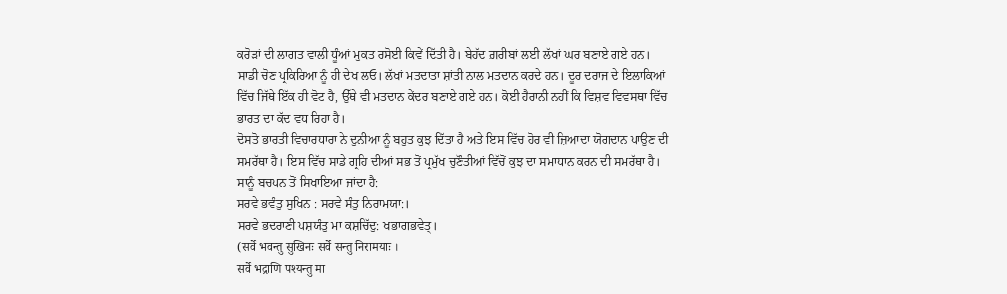ਕਰੋੜਾਂ ਦੀ ਲਾਗਤ ਵਾਲੀ ਧੂੰਆਂ ਮੁਕਤ ਰਸੋਈ ਕਿਵੇਂ ਦਿੱਤੀ ਹੈ। ਬੇਹੱਦ ਗ਼ਰੀਬਾਂ ਲਈ ਲੱਖਾਂ ਘਰ ਬਣਾਏ ਗਏ ਹਨ। ਸਾਡੀ ਚੋਣ ਪ੍ਰਕਿਰਿਆ ਨੂੰ ਹੀ ਦੇਖ ਲਓ। ਲੱਖਾਂ ਮਤਦਾਤਾ ਸ਼ਾਂਤੀ ਨਾਲ ਮਤਦਾਨ ਕਰਦੇ ਹਨ। ਦੂਰ ਦਰਾਜ ਦੇ ਇਲਾਕਿਆਂ ਵਿੱਚ ਜਿੱਥੇ ਇੱਕ ਹੀ ਵੋਟ ਹੈ, ਉੱਥੇ ਵੀ ਮਤਦਾਨ ਕੇਂਦਰ ਬਣਾਏ ਗਏ ਹਨ। ਕੋਈ ਹੈਰਾਨੀ ਨਹੀਂ ਕਿ ਵਿਸ਼ਵ ਵਿਵਸਥਾ ਵਿੱਚ ਭਾਰਤ ਦਾ ਕੱਦ ਵਧ ਰਿਹਾ ਹੈ।
ਦੋਸਤੋ ਭਾਰਤੀ ਵਿਚਾਰਧਾਰਾ ਨੇ ਦੁਨੀਆ ਨੂੰ ਬਹੁਤ ਕੁਝ ਦਿੱਤਾ ਹੈ ਅਤੇ ਇਸ ਵਿੱਚ ਹੋਰ ਵੀ ਜ਼ਿਆਦਾ ਯੋਗਦਾਨ ਪਾਉਣ ਦੀ ਸਮਰੱਥਾ ਹੈ। ਇਸ ਵਿੱਚ ਸਾਡੇ ਗ੍ਰਹਿ ਦੀਆਂ ਸਭ ਤੋਂ ਪ੍ਰਮੁੱਖ ਚੁਣੌਤੀਆਂ ਵਿੱਚੋਂ ਕੁਝ ਦਾ ਸਮਾਧਾਨ ਕਰਨ ਦੀ ਸਮਰੱਥਾ ਹੈ।
ਸਾਨੂੰ ਬਚਪਨ ਤੋਂ ਸਿਖਾਇਆ ਜਾਂਦਾ ਹੈ:
ਸਰਵੇ ਭਵੰਤੁ ਸੁਖਿਨ : ਸਰਵੇ ਸੰਤੁ ਨਿਰਾਮਯਾ:।
ਸਰਵੇ ਭਦਰਾਣੀ ਪਸ਼ਯੰਤੁ ਮਾ ਕਸ਼ਚਿੱਦੁ: ਖਭਾਗਭਵੇਤ੍।
(सर्वे भवन्तु सुखिनः सर्वे सन्तु निरामयाः ।
सर्वे भद्राणि पश्यन्तु मा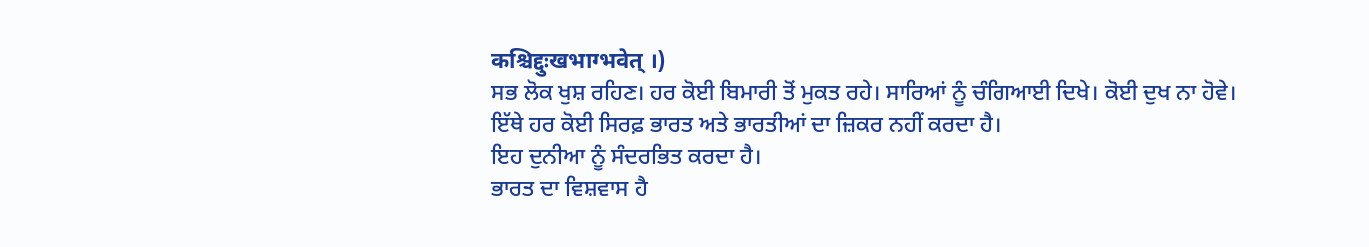कश्चिद्दुःखभाग्भवेत् ।)
ਸਭ ਲੋਕ ਖੁਸ਼ ਰਹਿਣ। ਹਰ ਕੋਈ ਬਿਮਾਰੀ ਤੋਂ ਮੁਕਤ ਰਹੇ। ਸਾਰਿਆਂ ਨੂੰ ਚੰਗਿਆਈ ਦਿਖੇ। ਕੋਈ ਦੁਖ ਨਾ ਹੋਵੇ।
ਇੱਥੇ ਹਰ ਕੋਈ ਸਿਰਫ਼ ਭਾਰਤ ਅਤੇ ਭਾਰਤੀਆਂ ਦਾ ਜ਼ਿਕਰ ਨਹੀਂ ਕਰਦਾ ਹੈ।
ਇਹ ਦੁਨੀਆ ਨੂੰ ਸੰਦਰਭਿਤ ਕਰਦਾ ਹੈ।
ਭਾਰਤ ਦਾ ਵਿਸ਼ਵਾਸ ਹੈ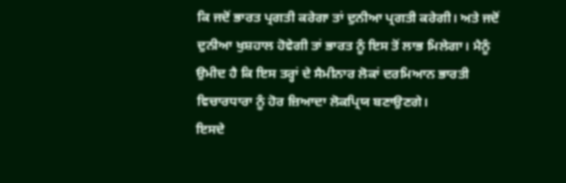ਕਿ ਜਦੋਂ ਭਾਰਤ ਪ੍ਰਗਤੀ ਕਰੇਗਾ ਤਾਂ ਦੁਨੀਆ ਪ੍ਰਗਤੀ ਕਰੇਗੀ। ਅਤੇ ਜਦੋਂ ਦੁਨੀਆ ਖੁਸ਼ਹਾਲ ਹੋਵੇਗੀ ਤਾਂ ਭਾਰਤ ਨੂੰ ਇਸ ਤੋਂ ਲਾਭ ਮਿਲੇਗਾ। ਮੈਨੂੰ ਉਮੀਦ ਹੈ ਕਿ ਇਸ ਤਰ੍ਹਾਂ ਦੇ ਸੈਮੀਨਾਰ ਲੋਕਾਂ ਦਰਮਿਆਨ ਭਾਰਤੀ ਵਿਚਾਰਧਾਰਾ ਨੂੰ ਹੋਰ ਜ਼ਿਆਦਾ ਲੋਕਪ੍ਰਿਯ ਬਣਾਉਣਗੇ।
ਇਸਦੇ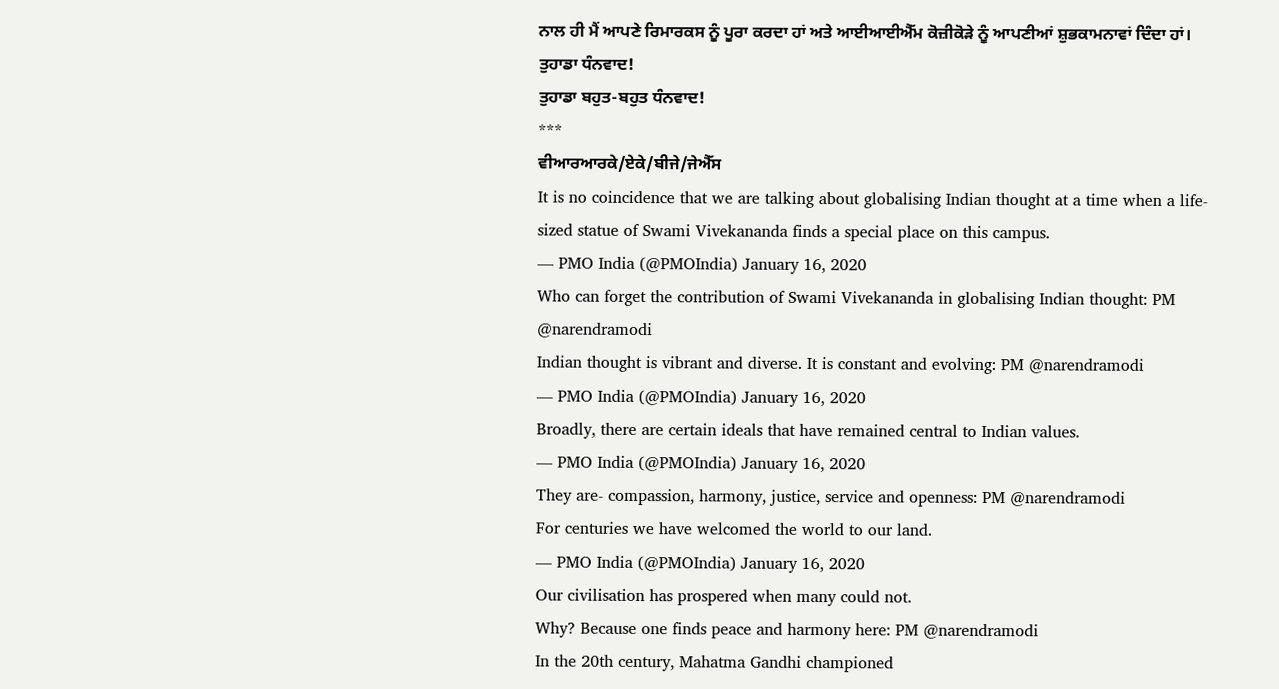ਨਾਲ ਹੀ ਮੈਂ ਆਪਣੇ ਰਿਮਾਰਕਸ ਨੂੰ ਪੂਰਾ ਕਰਦਾ ਹਾਂ ਅਤੇ ਆਈਆਈਐੱਮ ਕੋਜ਼ੀਕੋੜੇ ਨੂੰ ਆਪਣੀਆਂ ਸ਼ੁਭਕਾਮਨਾਵਾਂ ਦਿੰਦਾ ਹਾਂ।
ਤੁਹਾਡਾ ਧੰਨਵਾਦ!
ਤੁਹਾਡਾ ਬਹੁਤ-ਬਹੁਤ ਧੰਨਵਾਦ!
***
ਵੀਆਰਆਰਕੇ/ਏਕੇ/ਬੀਜੇ/ਜੇਐੱਸ
It is no coincidence that we are talking about globalising Indian thought at a time when a life-sized statue of Swami Vivekananda finds a special place on this campus.
— PMO India (@PMOIndia) January 16, 2020
Who can forget the contribution of Swami Vivekananda in globalising Indian thought: PM @narendramodi
Indian thought is vibrant and diverse. It is constant and evolving: PM @narendramodi
— PMO India (@PMOIndia) January 16, 2020
Broadly, there are certain ideals that have remained central to Indian values.
— PMO India (@PMOIndia) January 16, 2020
They are- compassion, harmony, justice, service and openness: PM @narendramodi
For centuries we have welcomed the world to our land.
— PMO India (@PMOIndia) January 16, 2020
Our civilisation has prospered when many could not.
Why? Because one finds peace and harmony here: PM @narendramodi
In the 20th century, Mahatma Gandhi championed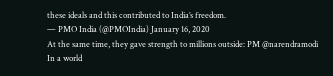these ideals and this contributed to India’s freedom.
— PMO India (@PMOIndia) January 16, 2020
At the same time, they gave strength to millions outside: PM @narendramodi
In a world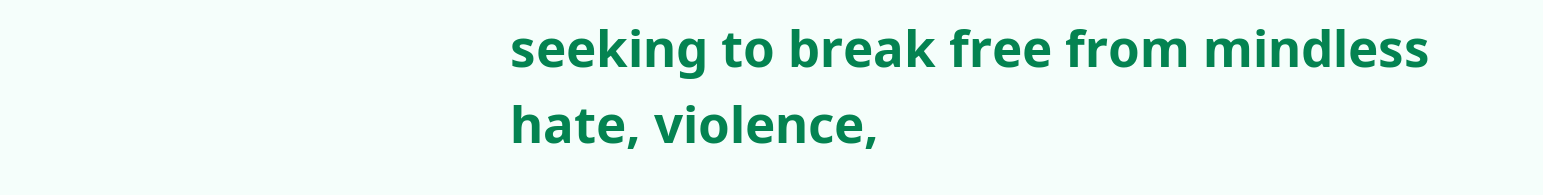seeking to break free from mindless hate, violence,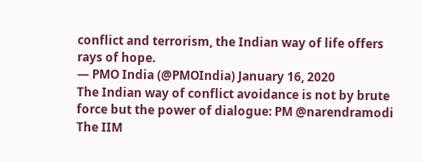conflict and terrorism, the Indian way of life offers rays of hope.
— PMO India (@PMOIndia) January 16, 2020
The Indian way of conflict avoidance is not by brute force but the power of dialogue: PM @narendramodi
The IIM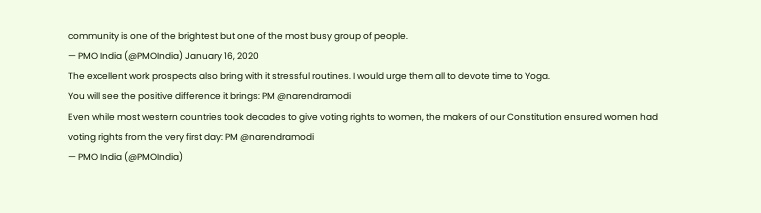community is one of the brightest but one of the most busy group of people.
— PMO India (@PMOIndia) January 16, 2020
The excellent work prospects also bring with it stressful routines. I would urge them all to devote time to Yoga.
You will see the positive difference it brings: PM @narendramodi
Even while most western countries took decades to give voting rights to women, the makers of our Constitution ensured women had voting rights from the very first day: PM @narendramodi
— PMO India (@PMOIndia)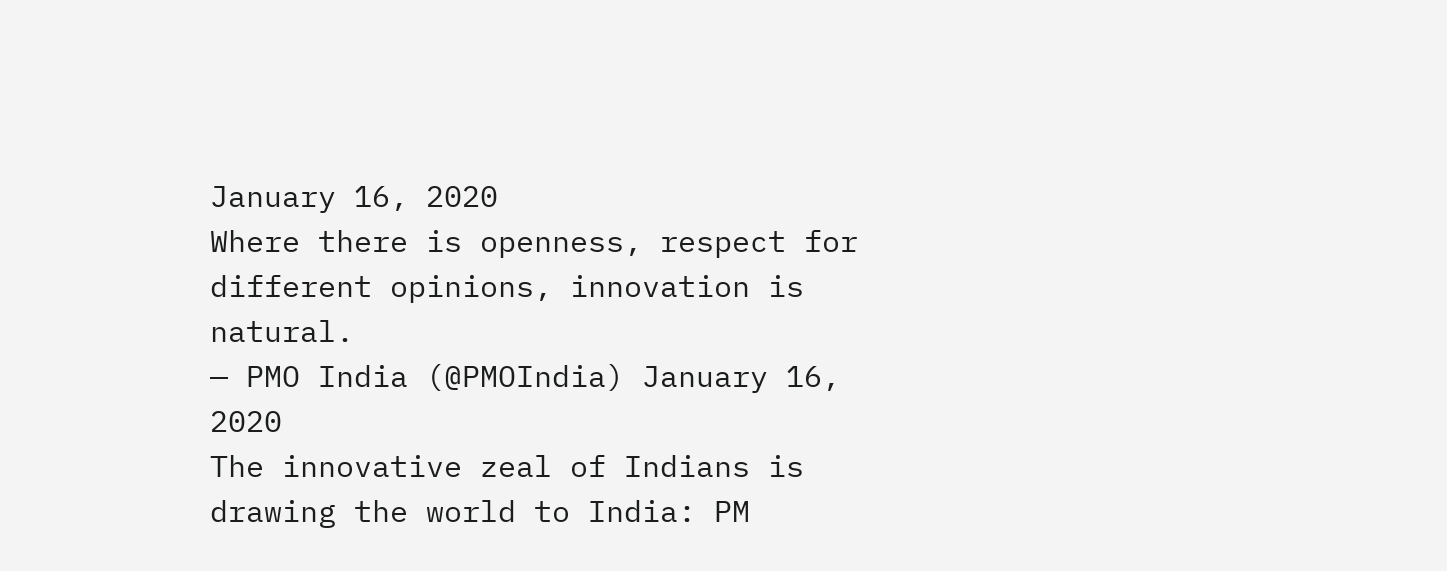January 16, 2020
Where there is openness, respect for different opinions, innovation is natural.
— PMO India (@PMOIndia) January 16, 2020
The innovative zeal of Indians is drawing the world to India: PM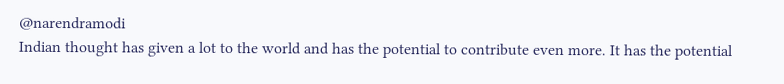@narendramodi
Indian thought has given a lot to the world and has the potential to contribute even more. It has the potential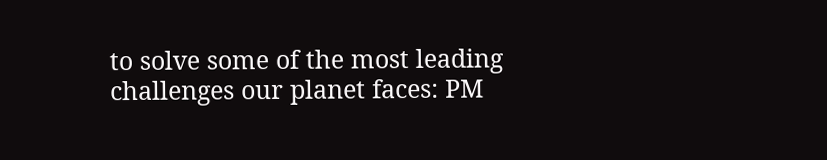to solve some of the most leading challenges our planet faces: PM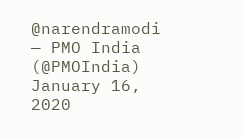@narendramodi
— PMO India (@PMOIndia) January 16, 2020